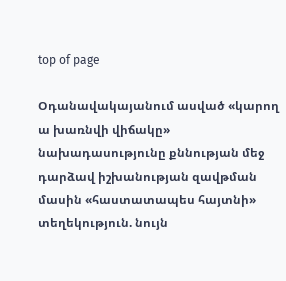top of page

Օդանավակայանում ասված «կարող ա խառնվի վիճակը» նախադասությունը քննության մեջ դարձավ իշխանության զավթման մասին «հաստատապես հայտնի» տեղեկություն. նույն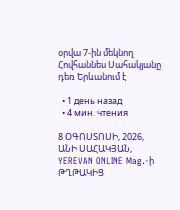օրվա 7-ին մեկնող Հովհաննես Սահակյանը դեռ Երևանում է

  • 1 день назад
  • 4 мин. чтения

8 ՕԳՈՍՏՈՍԻ, 2026, ԱՆԻ ՍԱՀԱԿՅԱՆ, YEREVAN ONLINE Mag.-ի ԹՂԹԱԿԻՑ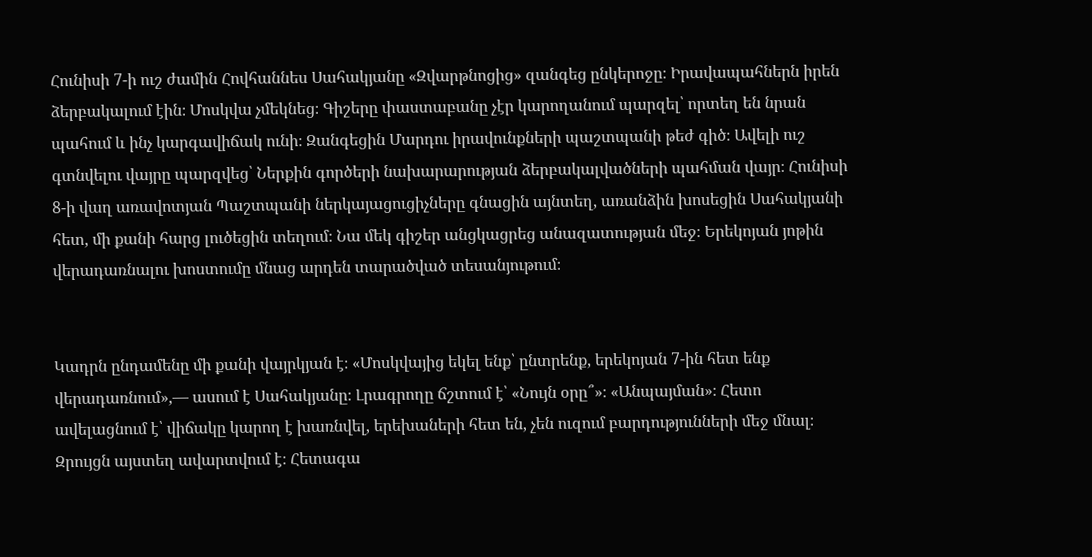Հունիսի 7-ի ուշ ժամին Հովհաննես Սահակյանը «Զվարթնոցից» զանգեց ընկերոջը։ Իրավապահներն իրեն ձերբակալում էին։ Մոսկվա չմեկնեց։ Գիշերը փաստաբանը չէր կարողանում պարզել՝ որտեղ են նրան պահում և ինչ կարգավիճակ ունի։ Զանգեցին Մարդու իրավունքների պաշտպանի թեժ գիծ։ Ավելի ուշ գտնվելու վայրը պարզվեց՝ Ներքին գործերի նախարարության ձերբակալվածների պահման վայր։ Հունիսի 8-ի վաղ առավոտյան Պաշտպանի ներկայացուցիչները գնացին այնտեղ, առանձին խոսեցին Սահակյանի հետ, մի քանի հարց լուծեցին տեղում։ Նա մեկ գիշեր անցկացրեց անազատության մեջ։ Երեկոյան յոթին վերադառնալու խոստումը մնաց արդեն տարածված տեսանյութում։


Կադրն ընդամենը մի քանի վայրկյան է։ «Մոսկվայից եկել ենք՝ ընտրենք, երեկոյան 7-ին հետ ենք վերադառնում»,— ասում է Սահակյանը։ Լրագրողը ճշտում է՝ «Նույն օրը՞»։ «Անպայման»։ Հետո ավելացնում է՝ վիճակը կարող է խառնվել, երեխաների հետ են, չեն ուզում բարդությունների մեջ մնալ։ Զրույցն այստեղ ավարտվում է։ Հետագա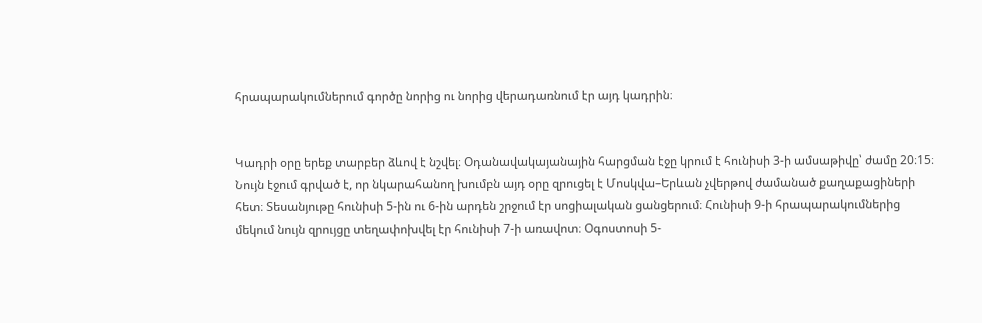հրապարակումներում գործը նորից ու նորից վերադառնում էր այդ կադրին։


Կադրի օրը երեք տարբեր ձևով է նշվել։ Օդանավակայանային հարցման էջը կրում է հունիսի 3-ի ամսաթիվը՝ ժամը 20։15։ Նույն էջում գրված է, որ նկարահանող խումբն այդ օրը զրուցել է Մոսկվա–Երևան չվերթով ժամանած քաղաքացիների հետ։ Տեսանյութը հունիսի 5-ին ու 6-ին արդեն շրջում էր սոցիալական ցանցերում։ Հունիսի 9-ի հրապարակումներից մեկում նույն զրույցը տեղափոխվել էր հունիսի 7-ի առավոտ։ Օգոստոսի 5-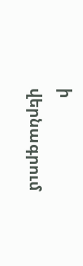ի վերնագրում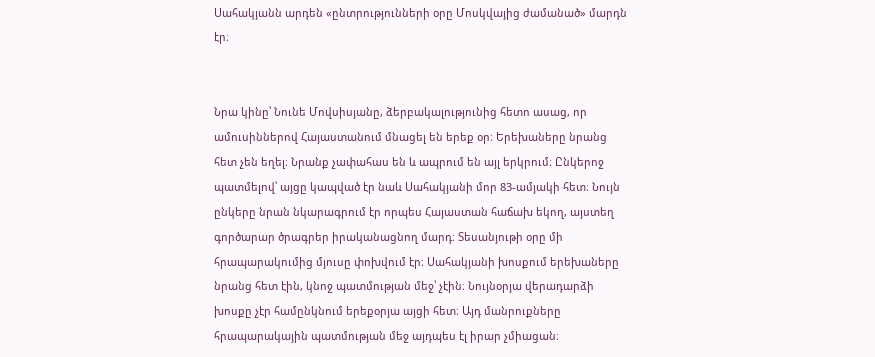Սահակյանն արդեն «ընտրությունների օրը Մոսկվայից ժամանած» մարդն էր։


Նրա կինը՝ Նունե Մովսիսյանը, ձերբակալությունից հետո ասաց, որ ամուսիններով Հայաստանում մնացել են երեք օր։ Երեխաները նրանց հետ չեն եղել։ Նրանք չափահաս են և ապրում են այլ երկրում։ Ընկերոջ պատմելով՝ այցը կապված էր նաև Սահակյանի մոր 83-ամյակի հետ։ Նույն ընկերը նրան նկարագրում էր որպես Հայաստան հաճախ եկող, այստեղ գործարար ծրագրեր իրականացնող մարդ։ Տեսանյութի օրը մի հրապարակումից մյուսը փոխվում էր։ Սահակյանի խոսքում երեխաները նրանց հետ էին, կնոջ պատմության մեջ՝ չէին։ Նույնօրյա վերադարձի խոսքը չէր համընկնում երեքօրյա այցի հետ։ Այդ մանրուքները հրապարակային պատմության մեջ այդպես էլ իրար չմիացան։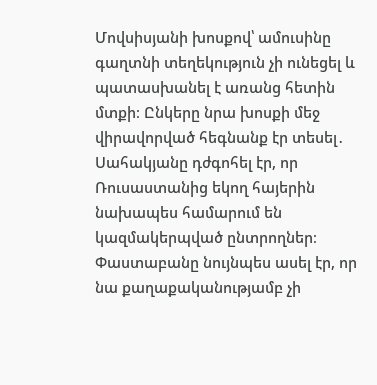Մովսիսյանի խոսքով՝ ամուսինը գաղտնի տեղեկություն չի ունեցել և պատասխանել է առանց հետին մտքի։ Ընկերը նրա խոսքի մեջ վիրավորված հեգնանք էր տեսել․ Սահակյանը դժգոհել էր, որ Ռուսաստանից եկող հայերին նախապես համարում են կազմակերպված ընտրողներ։ Փաստաբանը նույնպես ասել էր, որ նա քաղաքականությամբ չի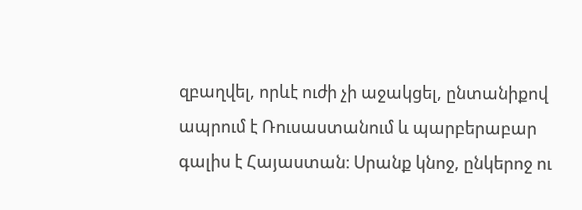զբաղվել, որևէ ուժի չի աջակցել, ընտանիքով ապրում է Ռուսաստանում և պարբերաբար գալիս է Հայաստան։ Սրանք կնոջ, ընկերոջ ու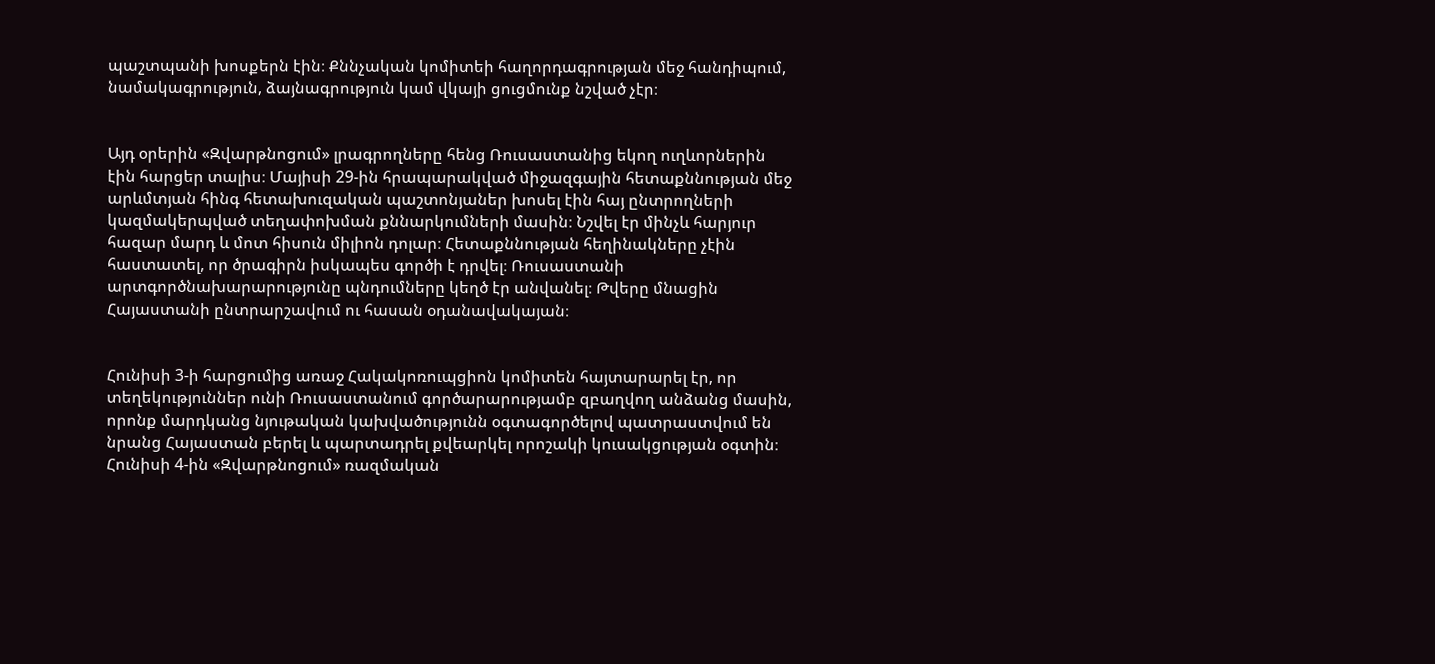պաշտպանի խոսքերն էին։ Քննչական կոմիտեի հաղորդագրության մեջ հանդիպում, նամակագրություն, ձայնագրություն կամ վկայի ցուցմունք նշված չէր։


Այդ օրերին «Զվարթնոցում» լրագրողները հենց Ռուսաստանից եկող ուղևորներին էին հարցեր տալիս։ Մայիսի 29-ին հրապարակված միջազգային հետաքննության մեջ արևմտյան հինգ հետախուզական պաշտոնյաներ խոսել էին հայ ընտրողների կազմակերպված տեղափոխման քննարկումների մասին։ Նշվել էր մինչև հարյուր հազար մարդ և մոտ հիսուն միլիոն դոլար։ Հետաքննության հեղինակները չէին հաստատել, որ ծրագիրն իսկապես գործի է դրվել։ Ռուսաստանի արտգործնախարարությունը պնդումները կեղծ էր անվանել։ Թվերը մնացին Հայաստանի ընտրարշավում ու հասան օդանավակայան։


Հունիսի 3-ի հարցումից առաջ Հակակոռուպցիոն կոմիտեն հայտարարել էր, որ տեղեկություններ ունի Ռուսաստանում գործարարությամբ զբաղվող անձանց մասին, որոնք մարդկանց նյութական կախվածությունն օգտագործելով պատրաստվում են նրանց Հայաստան բերել և պարտադրել քվեարկել որոշակի կուսակցության օգտին։ Հունիսի 4-ին «Զվարթնոցում» ռազմական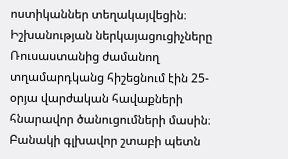ոստիկաններ տեղակայվեցին։ Իշխանության ներկայացուցիչները Ռուսաստանից ժամանող տղամարդկանց հիշեցնում էին 25-օրյա վարժական հավաքների հնարավոր ծանուցումների մասին։ Բանակի գլխավոր շտաբի պետն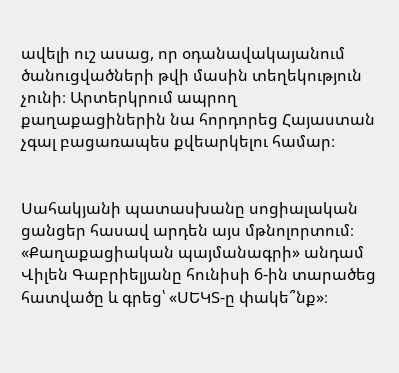ավելի ուշ ասաց, որ օդանավակայանում ծանուցվածների թվի մասին տեղեկություն չունի։ Արտերկրում ապրող քաղաքացիներին նա հորդորեց Հայաստան չգալ բացառապես քվեարկելու համար։


Սահակյանի պատասխանը սոցիալական ցանցեր հասավ արդեն այս մթնոլորտում։ «Քաղաքացիական պայմանագրի» անդամ Վիլեն Գաբրիելյանը հունիսի 6-ին տարածեց հատվածը և գրեց՝ «ՍԵԿՏ-ը փակե՞նք»։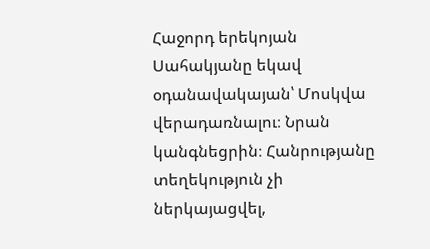Հաջորդ երեկոյան Սահակյանը եկավ օդանավակայան՝ Մոսկվա վերադառնալու։ Նրան կանգնեցրին։ Հանրությանը տեղեկություն չի ներկայացվել,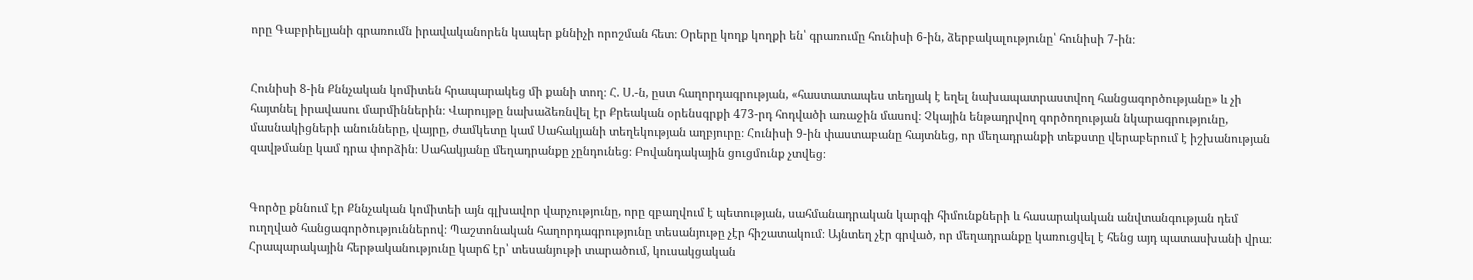որը Գաբրիելյանի գրառումն իրավականորեն կապեր քննիչի որոշման հետ։ Օրերը կողք կողքի են՝ գրառումը հունիսի 6-ին, ձերբակալությունը՝ հունիսի 7-ին։


Հունիսի 8-ին Քննչական կոմիտեն հրապարակեց մի քանի տող։ Հ. Ս.-ն, ըստ հաղորդագրության, «հաստատապես տեղյակ է եղել նախապատրաստվող հանցագործությանը» և չի հայտնել իրավասու մարմիններին։ Վարույթը նախաձեռնվել էր Քրեական օրենսգրքի 473-րդ հոդվածի առաջին մասով։ Չկային ենթադրվող գործողության նկարագրությունը, մասնակիցների անունները, վայրը, ժամկետը կամ Սահակյանի տեղեկության աղբյուրը։ Հունիսի 9-ին փաստաբանը հայտնեց, որ մեղադրանքի տեքստը վերաբերում է իշխանության զավթմանը կամ դրա փորձին։ Սահակյանը մեղադրանքը չընդունեց։ Բովանդակային ցուցմունք չտվեց։


Գործը քննում էր Քննչական կոմիտեի այն գլխավոր վարչությունը, որը զբաղվում է պետության, սահմանադրական կարգի հիմունքների և հասարակական անվտանգության դեմ ուղղված հանցագործություններով։ Պաշտոնական հաղորդագրությունը տեսանյութը չէր հիշատակում։ Այնտեղ չէր գրված, որ մեղադրանքը կառուցվել է հենց այդ պատասխանի վրա։ Հրապարակային հերթականությունը կարճ էր՝ տեսանյութի տարածում, կուսակցական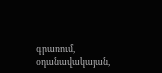գրառում, օդանավակայան,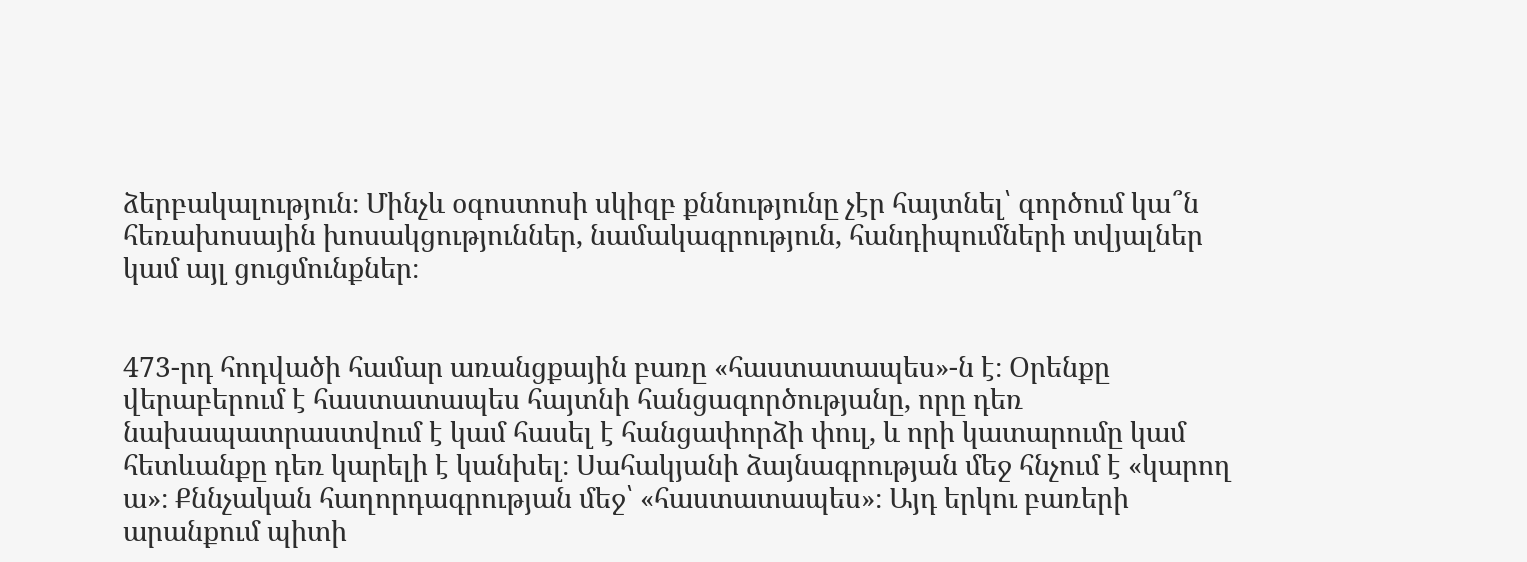ձերբակալություն։ Մինչև օգոստոսի սկիզբ քննությունը չէր հայտնել՝ գործում կա՞ն հեռախոսային խոսակցություններ, նամակագրություն, հանդիպումների տվյալներ կամ այլ ցուցմունքներ։


473-րդ հոդվածի համար առանցքային բառը «հաստատապես»-ն է։ Օրենքը վերաբերում է հաստատապես հայտնի հանցագործությանը, որը դեռ նախապատրաստվում է կամ հասել է հանցափորձի փուլ, և որի կատարումը կամ հետևանքը դեռ կարելի է կանխել։ Սահակյանի ձայնագրության մեջ հնչում է «կարող ա»։ Քննչական հաղորդագրության մեջ՝ «հաստատապես»։ Այդ երկու բառերի արանքում պիտի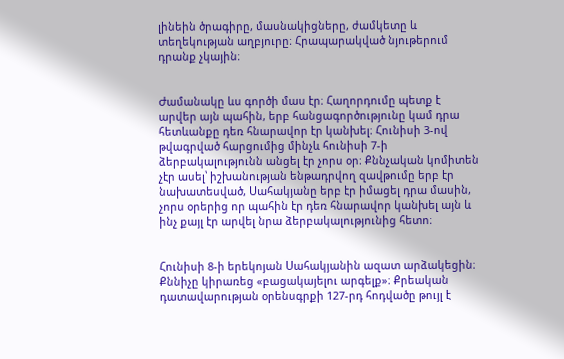լինեին ծրագիրը, մասնակիցները, ժամկետը և տեղեկության աղբյուրը։ Հրապարակված նյութերում դրանք չկային։


Ժամանակը ևս գործի մաս էր։ Հաղորդումը պետք է արվեր այն պահին, երբ հանցագործությունը կամ դրա հետևանքը դեռ հնարավոր էր կանխել։ Հունիսի 3-ով թվագրված հարցումից մինչև հունիսի 7-ի ձերբակալությունն անցել էր չորս օր։ Քննչական կոմիտեն չէր ասել՝ իշխանության ենթադրվող զավթումը երբ էր նախատեսված, Սահակյանը երբ էր իմացել դրա մասին, չորս օրերից որ պահին էր դեռ հնարավոր կանխել այն և ինչ քայլ էր արվել նրա ձերբակալությունից հետո։


Հունիսի 8-ի երեկոյան Սահակյանին ազատ արձակեցին։ Քննիչը կիրառեց «բացակայելու արգելք»։ Քրեական դատավարության օրենսգրքի 127-րդ հոդվածը թույլ է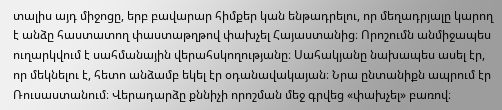տալիս այդ միջոցը, երբ բավարար հիմքեր կան ենթադրելու, որ մեղադրյալը կարող է անձը հաստատող փաստաթղթով փախչել Հայաստանից։ Որոշումն անմիջապես ուղարկվում է սահմանային վերահսկողությանը։ Սահակյանը նախապես ասել էր, որ մեկնելու է, հետո անձամբ եկել էր օդանավակայան։ Նրա ընտանիքն ապրում էր Ռուսաստանում։ Վերադարձը քննիչի որոշման մեջ գրվեց «փախչել» բառով։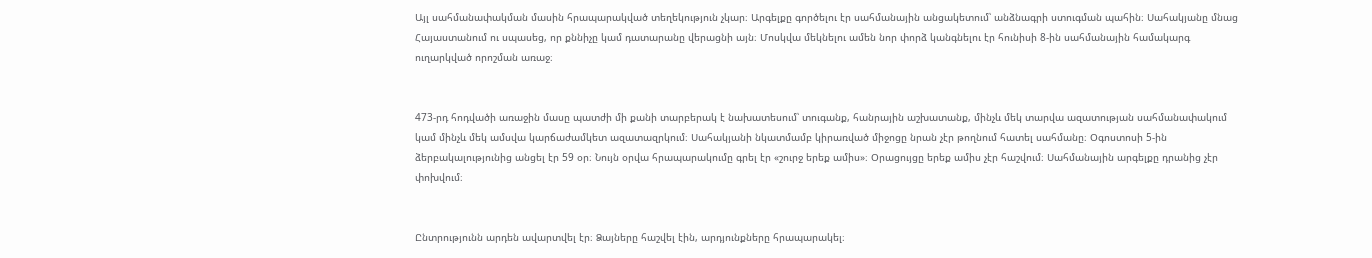Այլ սահմանափակման մասին հրապարակված տեղեկություն չկար։ Արգելքը գործելու էր սահմանային անցակետում՝ անձնագրի ստուգման պահին։ Սահակյանը մնաց Հայաստանում ու սպասեց, որ քննիչը կամ դատարանը վերացնի այն։ Մոսկվա մեկնելու ամեն նոր փորձ կանգնելու էր հունիսի 8-ին սահմանային համակարգ ուղարկված որոշման առաջ։


473-րդ հոդվածի առաջին մասը պատժի մի քանի տարբերակ է նախատեսում՝ տուգանք, հանրային աշխատանք, մինչև մեկ տարվա ազատության սահմանափակում կամ մինչև մեկ ամսվա կարճաժամկետ ազատազրկում։ Սահակյանի նկատմամբ կիրառված միջոցը նրան չէր թողնում հատել սահմանը։ Օգոստոսի 5-ին ձերբակալությունից անցել էր 59 օր։ Նույն օրվա հրապարակումը գրել էր «շուրջ երեք ամիս»։ Օրացույցը երեք ամիս չէր հաշվում։ Սահմանային արգելքը դրանից չէր փոխվում։


Ընտրությունն արդեն ավարտվել էր։ Ձայները հաշվել էին, արդյունքները հրապարակել։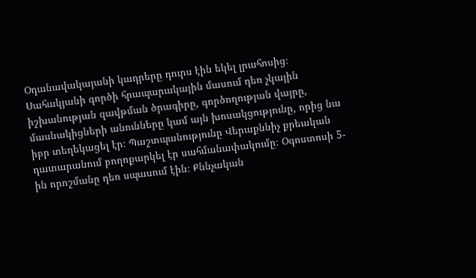Օդանավակայանի կադրերը դուրս էին եկել լրահոսից։ Սահակյանի գործի հրապարակային մասում դեռ չկային իշխանության զավթման ծրագիրը, գործողության վայրը, մասնակիցների անունները կամ այն խոսակցությունը, որից նա իբր տեղեկացել էր։ Պաշտպանությունը Վերաքննիչ քրեական դատարանում բողոքարկել էր սահմանափակումը։ Օգոստոսի 5-ին որոշմանը դեռ սպասում էին։ Քննչական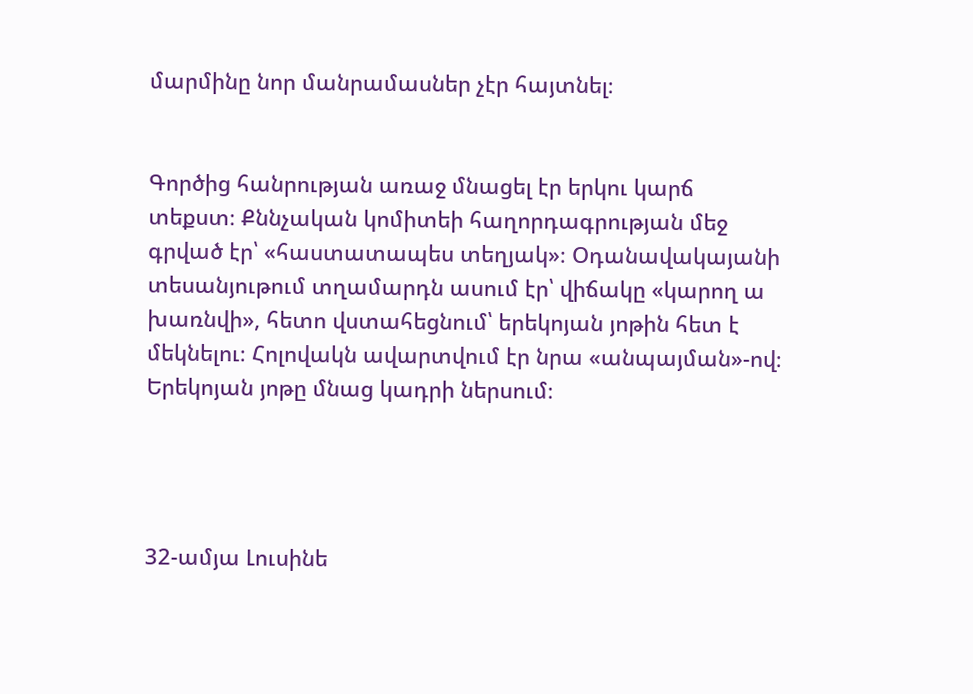մարմինը նոր մանրամասներ չէր հայտնել։


Գործից հանրության առաջ մնացել էր երկու կարճ տեքստ։ Քննչական կոմիտեի հաղորդագրության մեջ գրված էր՝ «հաստատապես տեղյակ»։ Օդանավակայանի տեսանյութում տղամարդն ասում էր՝ վիճակը «կարող ա խառնվի», հետո վստահեցնում՝ երեկոյան յոթին հետ է մեկնելու։ Հոլովակն ավարտվում էր նրա «անպայման»-ով։ Երեկոյան յոթը մնաց կադրի ներսում։




32-ամյա Լուսինե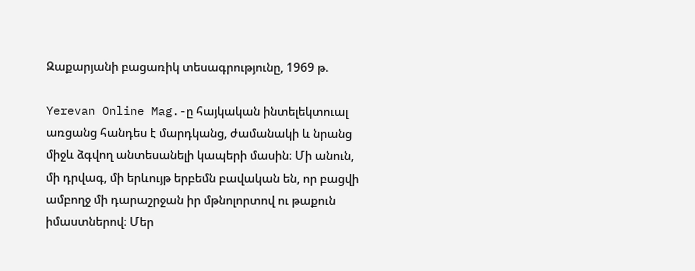Զաքարյանի բացառիկ տեսագրությունը, 1969 թ.

Yerevan Online Mag.-ը հայկական ինտելեկտուալ առցանց հանդես է մարդկանց, ժամանակի և նրանց միջև ձգվող անտեսանելի կապերի մասին։ Մի անուն, մի դրվագ, մի երևույթ երբեմն բավական են, որ բացվի ամբողջ մի դարաշրջան իր մթնոլորտով ու թաքուն իմաստներով։ Մեր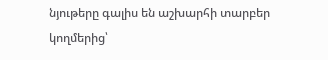նյութերը գալիս են աշխարհի տարբեր կողմերից՝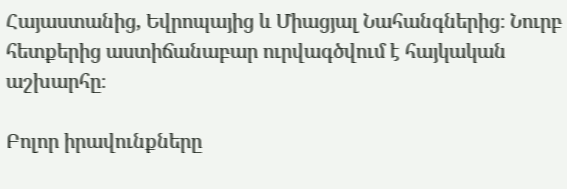Հայաստանից, Եվրոպայից և Միացյալ Նահանգներից։ Նուրբ հետքերից աստիճանաբար ուրվագծվում է հայկական աշխարհը։

Բոլոր իրավունքները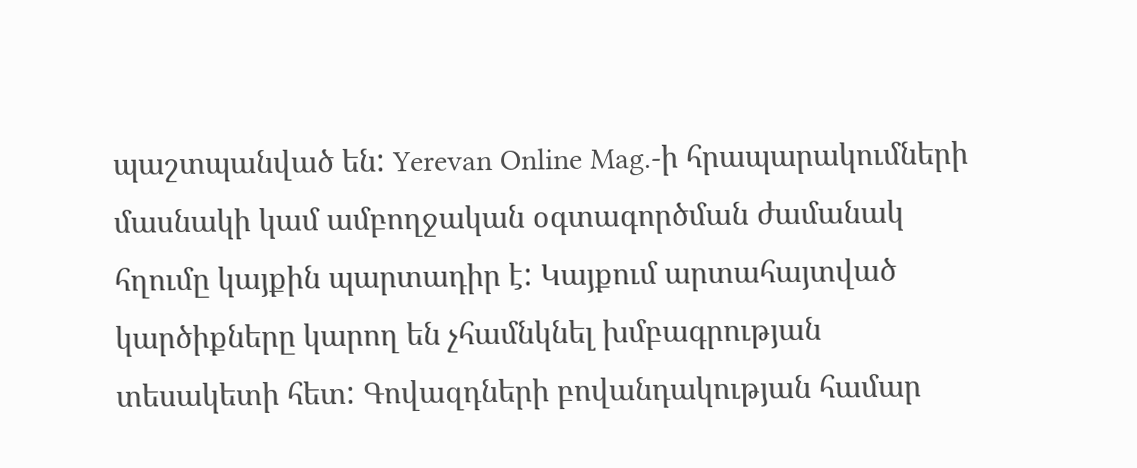պաշտպանված են: Yerevan Online Mag.-ի հրապարակումների մասնակի կամ ամբողջական օգտագործման ժամանակ հղումը կայքին պարտադիր է: Կայքում արտահայտված կարծիքները կարող են չհամնկնել խմբագրության տեսակետի հետ: Գովազդների բովանդակության համար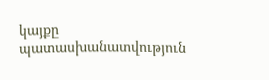կայքը պատասխանատվություն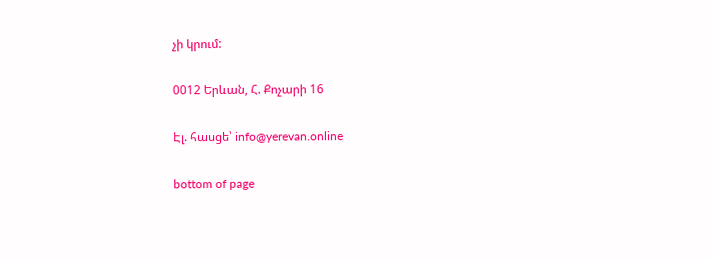չի կրում:

0012 Երևան, Հ. Քոչարի 16

Էլ. հասցե՝ info@yerevan.online

bottom of page